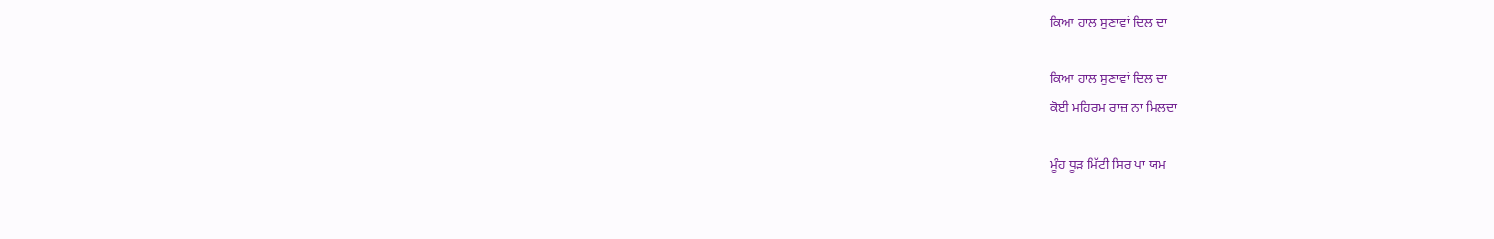ਕਿਆ ਹਾਲ ਸੁਣਾਵਾਂ ਦਿਲ ਦਾ

ਕਿਆ ਹਾਲ ਸੁਣਾਵਾਂ ਦਿਲ ਦਾ
ਕੋਈ ਮਹਿਰਮ ਰਾਜ਼ ਨਾ ਮਿਲਦਾ

ਮੂੰਹ ਧੂੜ ਮਿੱਟੀ ਸਿਰ ਪਾ ਯਮ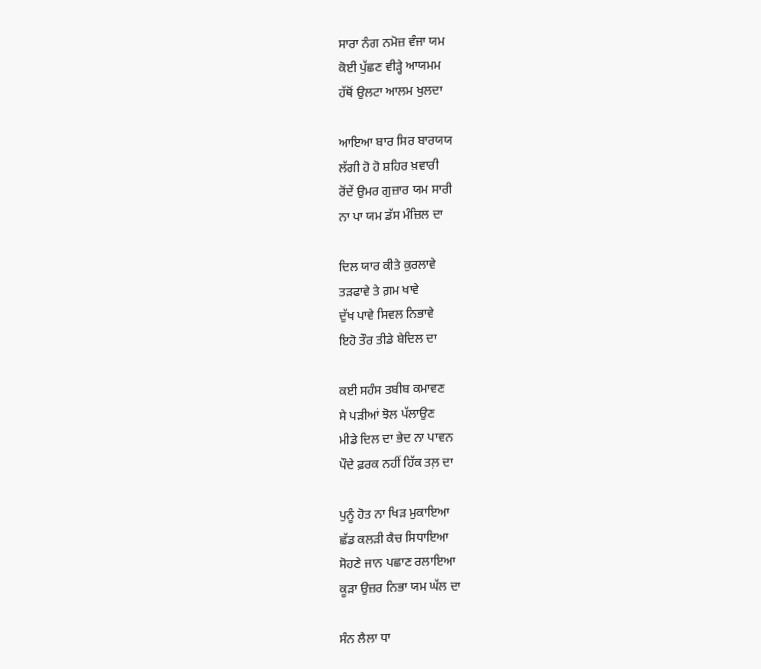ਸਾਰਾ ਨੰਗ ਨਮੋਜ਼ ਵੰਜਾ ਯਮ
ਕੋਈ ਪੁੱਛਣ ਵੀੜ੍ਹੇ ਆਯਮਮ
ਹੱਥੋਂ ਉਲਟਾ ਆਲਮ ਖੁਲਦਾ

ਆਇਆ ਬਾਰ ਸਿਰ ਬਾਰਯਯ
ਲੱਗੀ ਹੋ ਹੋ ਸ਼ਹਿਰ ਖ਼ਵਾਰੀ
ਰੋਂਦੇਂ ਉਮਰ ਗੁਜ਼ਾਰ ਯਮ ਸਾਰੀ
ਨਾ ਪਾ ਯਮ ਡੱਸ ਮੰਜ਼ਿਲ ਦਾ

ਦਿਲ ਯਾਰ ਕੀਤੇ ਕੁਰਲਾਵੇ
ਤੜਫਾਵੇ ਤੇ ਗ਼ਮ ਖਾਵੇ
ਦੁੱਖ ਪਾਵੇ ਸਿਵਲ ਨਿਭਾਵੇ
ਇਹੋ ਤੌਰ ਤੀਡੇ ਬੇਦਿਲ ਦਾ

ਕਈ ਸਹੰਸ ਤਬੀਬ ਕਮਾਵਣ
ਸੇ ਪੜੀਆਂ ਝੋਲ ਪੱਲਾਉਣ
ਮੀਡੇ ਦਿਲ ਦਾ ਭੇਦ ਨਾ ਪਾਵਨ
ਪੌਦੇ ਫ਼ਰਕ ਨਹੀਂ ਹਿੱਕ ਤਲ਼ ਦਾ

ਪੁਨੂੰ ਹੋਤ ਨਾ ਖਿੜ ਮੁਕਾਇਆ
ਛੱਡ ਕਲੜੀ ਕੈਚ ਸਿਧਾਇਆ
ਸੋਹਣੇ ਜਾਨ ਪਛਾਣ ਰਲਾਇਆ
ਕੂੜਾ ਉਜ਼ਰ ਨਿਭਾ ਯਮ ਘੱਲ ਦਾ

ਸੰਨ ਲੈਲਾ ਧਾ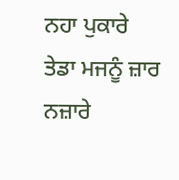ਨਹਾ ਪੁਕਾਰੇ
ਤੇਡਾ ਮਜਨੂੰ ਜ਼ਾਰ ਨਜ਼ਾਰੇ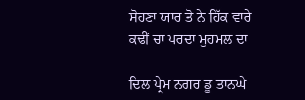ਸੋਹਣਾ ਯਾਰ ਤੋ ਨੇ ਹਿੱਕ ਵਾਰੇ
ਕਢੀਂ ਚਾ ਪਰਦਾ ਮੁਹਮਲ ਦਾ

ਦਿਲ ਪ੍ਰੇਮ ਨਗਰ ਡੂ ਤਾਨਘੇ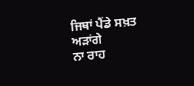ਜਿਥਾਂ ਪੈਂਡੇ ਸਖ਼ਤ ਅੜਾਂਗੇ
ਨਾ ਰਾਹ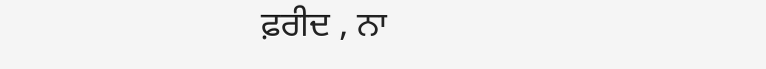ਫ਼ਰੀਦ , ਨਾ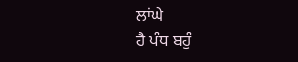ਲਾਂਘੇ
ਹੈ ਪੰਧ ਬਹੁੰ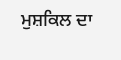ਮੁਸ਼ਕਿਲ ਦਾ